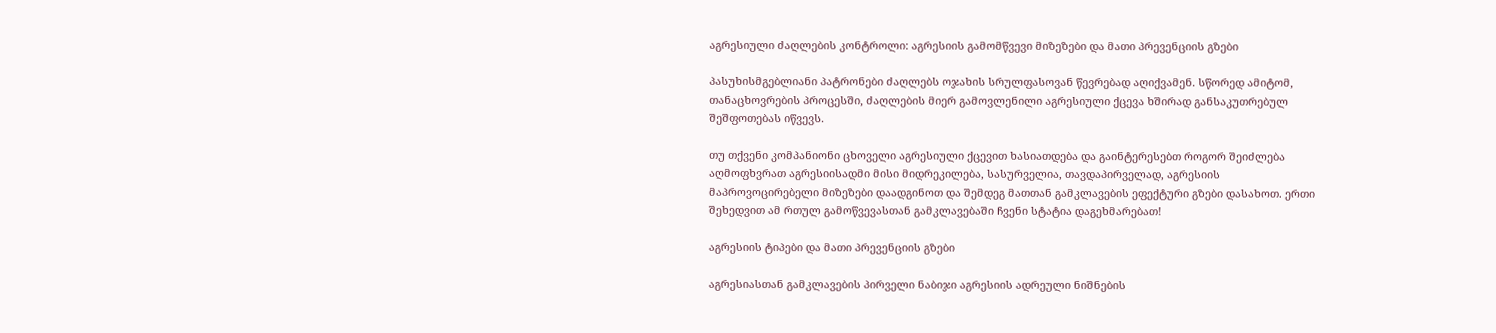აგრესიული ძაღლების კონტროლი: აგრესიის გამომწვევი მიზეზები და მათი პრევენციის გზები

პასუხისმგებლიანი პატრონები ძაღლებს ოჯახის სრულფასოვან წევრებად აღიქვამენ. სწორედ ამიტომ, თანაცხოვრების პროცესში, ძაღლების მიერ გამოვლენილი აგრესიული ქცევა ხშირად განსაკუთრებულ შეშფოთებას იწვევს.

თუ თქვენი კომპანიონი ცხოველი აგრესიული ქცევით ხასიათდება და გაინტერესებთ როგორ შეიძლება აღმოფხვრათ აგრესიისადმი მისი მიდრეკილება, სასურველია, თავდაპირველად, აგრესიის მაპროვოცირებელი მიზეზები დაადგინოთ და შემდეგ მათთან გამკლავების ეფექტური გზები დასახოთ. ერთი შეხედვით ამ რთულ გამოწვევასთან გამკლავებაში ჩვენი სტატია დაგეხმარებათ!

აგრესიის ტიპები და მათი პრევენციის გზები

აგრესიასთან გამკლავების პირველი ნაბიჯი აგრესიის ადრეული ნიშნების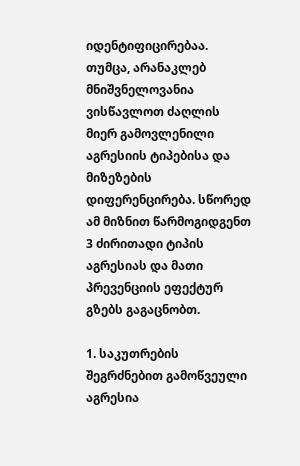იდენტიფიცირებაა. თუმცა, არანაკლებ მნიშვნელოვანია ვისწავლოთ ძაღლის მიერ გამოვლენილი აგრესიის ტიპებისა და მიზეზების დიფერენცირება. სწორედ ამ მიზნით წარმოგიდგენთ 3 ძირითადი ტიპის აგრესიას და მათი პრევენციის ეფექტურ გზებს გაგაცნობთ.

1. საკუთრების შეგრძნებით გამოწვეული აგრესია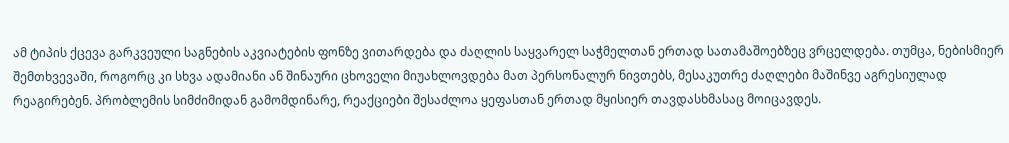ამ ტიპის ქცევა გარკვეული საგნების აკვიატების ფონზე ვითარდება და ძაღლის საყვარელ საჭმელთან ერთად სათამაშოებზეც ვრცელდება. თუმცა, ნებისმიერ შემთხვევაში, როგორც კი სხვა ადამიანი ან შინაური ცხოველი მიუახლოვდება მათ პერსონალურ ნივთებს, მესაკუთრე ძაღლები მაშინვე აგრესიულად რეაგირებენ. პრობლემის სიმძიმიდან გამომდინარე, რეაქციები შესაძლოა ყეფასთან ერთად მყისიერ თავდასხმასაც მოიცავდეს.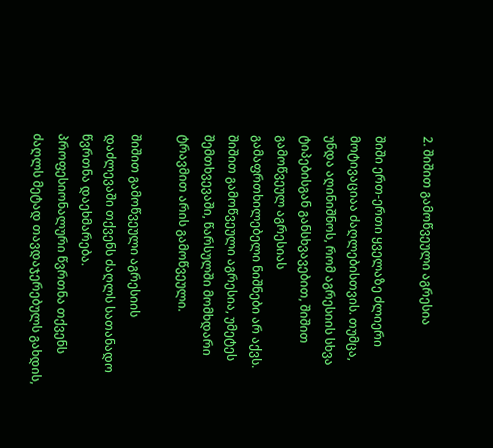2. შიშით გამოწვეული აგრესია

შიში ერთ-ერთი ყველაზე ძლიერი მოტივაციაა ძაღლებისთვის. თუმცა, უნდა აღინიშნოს, რომ აგრესიის სხვა ტიპებისგან განსხვავებით, შიშით გამოწვეულ აგრესიას გამაფრთხილებელი ნიშნები არ აქვს. შიშით გამოწვეული აგრესია, უმეტეს შემთხვევაში, წარსულში მომხდარი ტრავმით არის გამოწვეული.

შიშით გამოწვეული აგრესიის დაძლევაში თქვენს ძაღლს სათანადო წვრთნა დაეხმარება. პროფესიონალური წვრთნა თქვენს ძაღლს მეტად თავდაჯერებულს გახდის,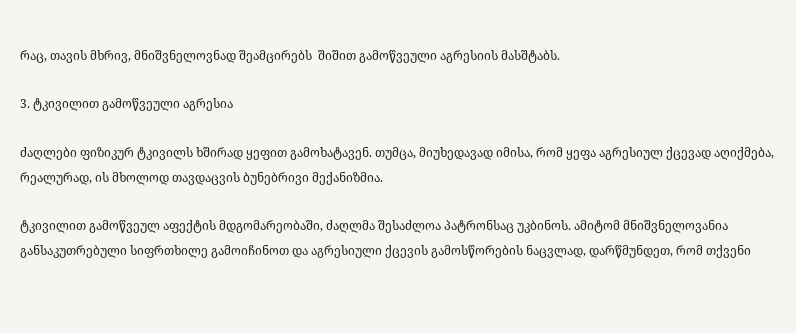რაც, თავის მხრივ, მნიშვნელოვნად შეამცირებს  შიშით გამოწვეული აგრესიის მასშტაბს.

3. ტკივილით გამოწვეული აგრესია

ძაღლები ფიზიკურ ტკივილს ხშირად ყეფით გამოხატავენ. თუმცა, მიუხედავად იმისა, რომ ყეფა აგრესიულ ქცევად აღიქმება, რეალურად, ის მხოლოდ თავდაცვის ბუნებრივი მექანიზმია.

ტკივილით გამოწვეულ აფექტის მდგომარეობაში, ძაღლმა შესაძლოა პატრონსაც უკბინოს. ამიტომ მნიშვნელოვანია განსაკუთრებული სიფრთხილე გამოიჩინოთ და აგრესიული ქცევის გამოსწორების ნაცვლად, დარწმუნდეთ, რომ თქვენი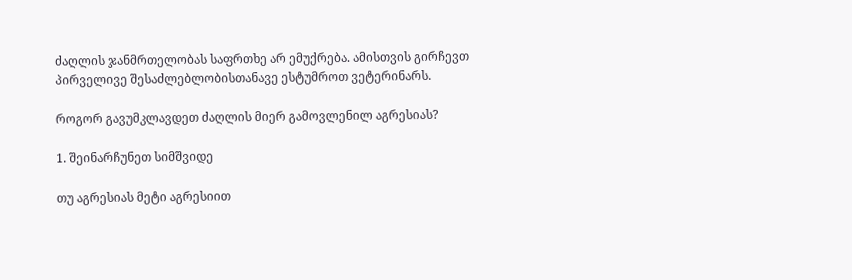ძაღლის ჯანმრთელობას საფრთხე არ ემუქრება. ამისთვის გირჩევთ პირველივე შესაძლებლობისთანავე ესტუმროთ ვეტერინარს.

როგორ გავუმკლავდეთ ძაღლის მიერ გამოვლენილ აგრესიას?

1. შეინარჩუნეთ სიმშვიდე

თუ აგრესიას მეტი აგრესიით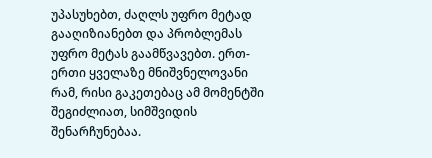უპასუხებთ, ძაღლს უფრო მეტად გააღიზიანებთ და პრობლემას უფრო მეტას გაამწვავებთ. ერთ-ერთი ყველაზე მნიშვნელოვანი რამ, რისი გაკეთებაც ამ მომენტში შეგიძლიათ, სიმშვიდის შენარჩუნებაა.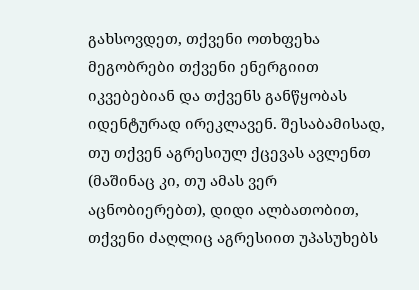გახსოვდეთ, თქვენი ოთხფეხა მეგობრები თქვენი ენერგიით იკვებებიან და თქვენს განწყობას იდენტურად ირეკლავენ. შესაბამისად, თუ თქვენ აგრესიულ ქცევას ავლენთ (მაშინაც კი, თუ ამას ვერ აცნობიერებთ), დიდი ალბათობით, თქვენი ძაღლიც აგრესიით უპასუხებს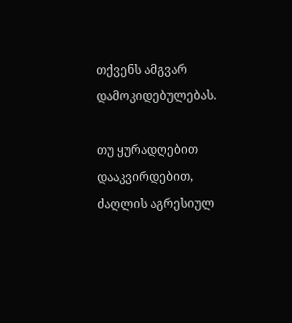თქვენს ამგვარ დამოკიდებულებას.

თუ ყურადღებით დააკვირდებით, ძაღლის აგრესიულ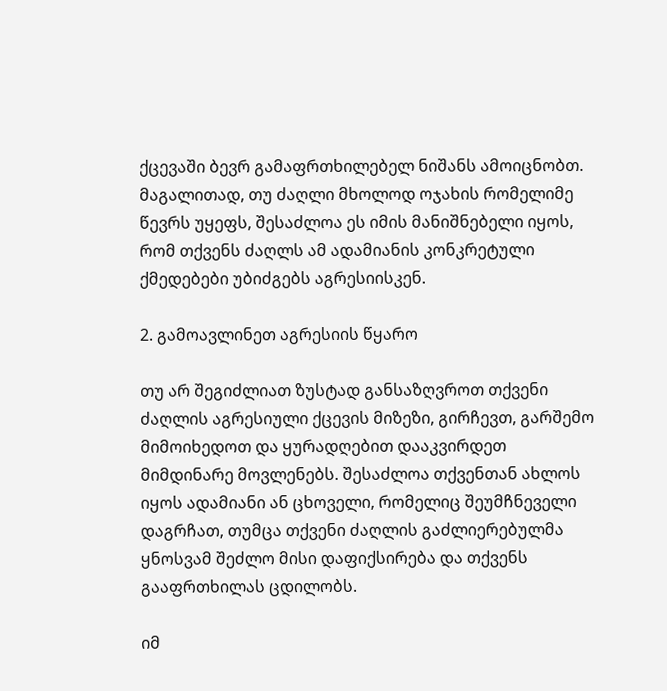ქცევაში ბევრ გამაფრთხილებელ ნიშანს ამოიცნობთ. მაგალითად, თუ ძაღლი მხოლოდ ოჯახის რომელიმე წევრს უყეფს, შესაძლოა ეს იმის მანიშნებელი იყოს, რომ თქვენს ძაღლს ამ ადამიანის კონკრეტული ქმედებები უბიძგებს აგრესიისკენ.

2. გამოავლინეთ აგრესიის წყარო

თუ არ შეგიძლიათ ზუსტად განსაზღვროთ თქვენი ძაღლის აგრესიული ქცევის მიზეზი, გირჩევთ, გარშემო მიმოიხედოთ და ყურადღებით დააკვირდეთ მიმდინარე მოვლენებს. შესაძლოა თქვენთან ახლოს იყოს ადამიანი ან ცხოველი, რომელიც შეუმჩნეველი დაგრჩათ, თუმცა თქვენი ძაღლის გაძლიერებულმა ყნოსვამ შეძლო მისი დაფიქსირება და თქვენს გააფრთხილას ცდილობს.

იმ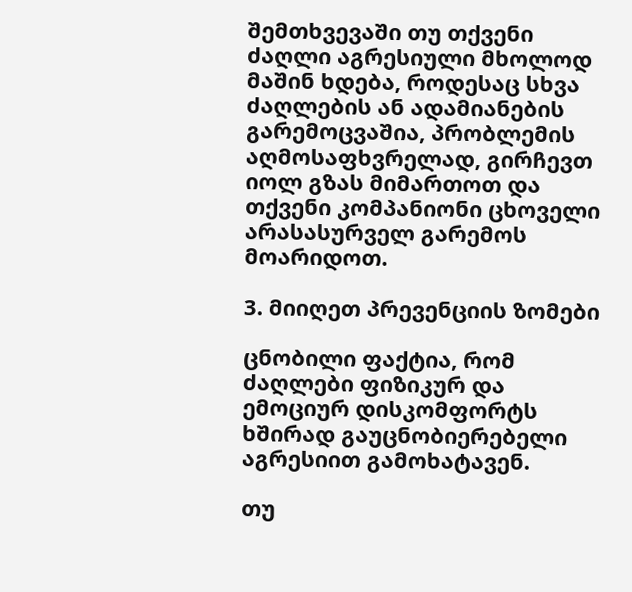შემთხვევაში თუ თქვენი ძაღლი აგრესიული მხოლოდ მაშინ ხდება, როდესაც სხვა ძაღლების ან ადამიანების გარემოცვაშია, პრობლემის აღმოსაფხვრელად, გირჩევთ იოლ გზას მიმართოთ და თქვენი კომპანიონი ცხოველი არასასურველ გარემოს მოარიდოთ.

3. მიიღეთ პრევენციის ზომები

ცნობილი ფაქტია, რომ ძაღლები ფიზიკურ და ემოციურ დისკომფორტს ხშირად გაუცნობიერებელი აგრესიით გამოხატავენ.

თუ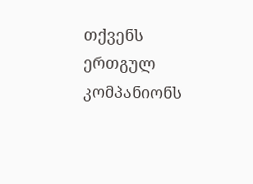თქვენს ერთგულ კომპანიონს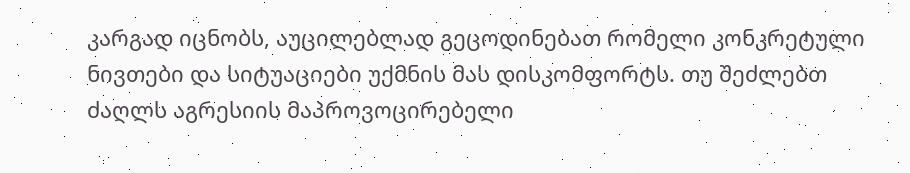კარგად იცნობს, აუცილებლად გეცოდინებათ რომელი კონკრეტული ნივთები და სიტუაციები უქმნის მას დისკომფორტს. თუ შეძლებთ ძაღლს აგრესიის მაპროვოცირებელი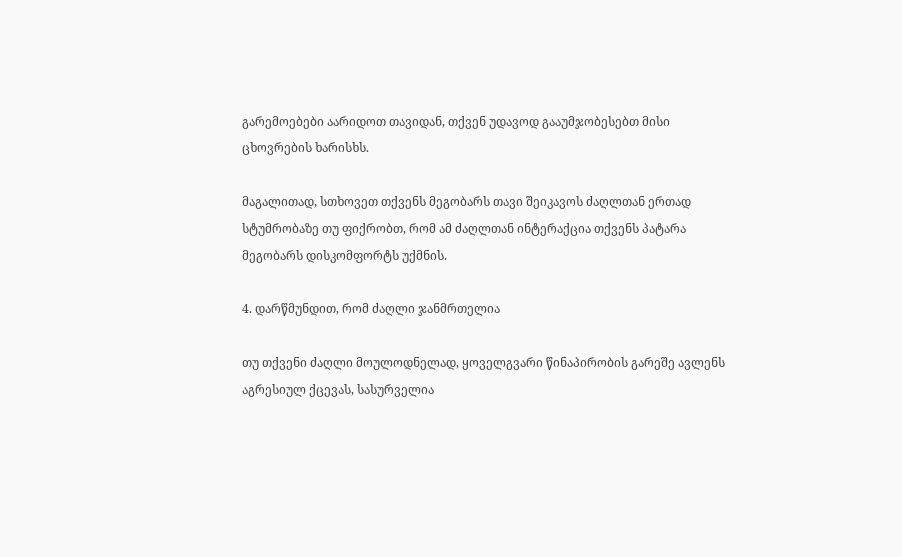გარემოებები აარიდოთ თავიდან, თქვენ უდავოდ გააუმჯობესებთ მისი ცხოვრების ხარისხს.

მაგალითად, სთხოვეთ თქვენს მეგობარს თავი შეიკავოს ძაღლთან ერთად სტუმრობაზე თუ ფიქრობთ, რომ ამ ძაღლთან ინტერაქცია თქვენს პატარა მეგობარს დისკომფორტს უქმნის.

4. დარწმუნდით, რომ ძაღლი ჯანმრთელია

თუ თქვენი ძაღლი მოულოდნელად, ყოველგვარი წინაპირობის გარეშე ავლენს აგრესიულ ქცევას, სასურველია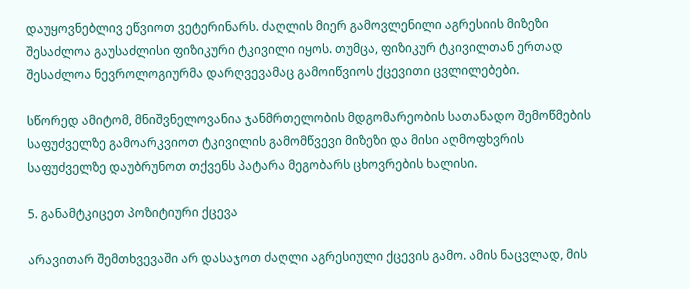დაუყოვნებლივ ეწვიოთ ვეტერინარს. ძაღლის მიერ გამოვლენილი აგრესიის მიზეზი შესაძლოა გაუსაძლისი ფიზიკური ტკივილი იყოს. თუმცა, ფიზიკურ ტკივილთან ერთად შესაძლოა ნევროლოგიურმა დარღვევამაც გამოიწვიოს ქცევითი ცვლილებები.

სწორედ ამიტომ, მნიშვნელოვანია ჯანმრთელობის მდგომარეობის სათანადო შემოწმების საფუძველზე გამოარკვიოთ ტკივილის გამომწვევი მიზეზი და მისი აღმოფხვრის საფუძველზე დაუბრუნოთ თქვენს პატარა მეგობარს ცხოვრების ხალისი.

5. განამტკიცეთ პოზიტიური ქცევა

არავითარ შემთხვევაში არ დასაჯოთ ძაღლი აგრესიული ქცევის გამო. ამის ნაცვლად, მის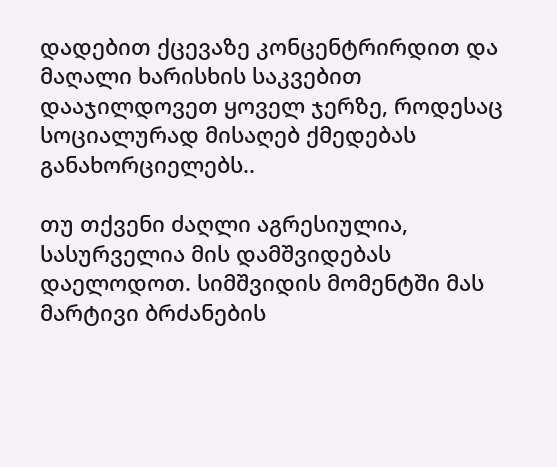დადებით ქცევაზე კონცენტრირდით და მაღალი ხარისხის საკვებით დააჯილდოვეთ ყოველ ჯერზე, როდესაც სოციალურად მისაღებ ქმედებას განახორციელებს..

თუ თქვენი ძაღლი აგრესიულია, სასურველია მის დამშვიდებას დაელოდოთ. სიმშვიდის მომენტში მას მარტივი ბრძანების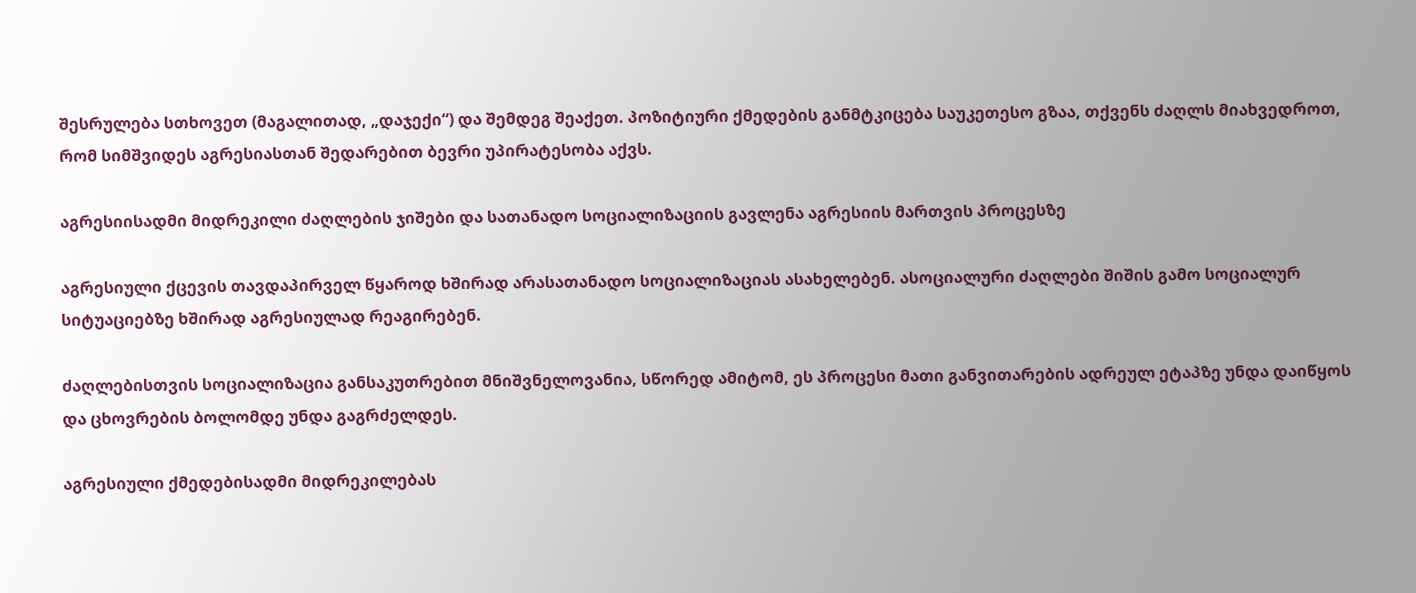შესრულება სთხოვეთ (მაგალითად, „დაჯექი“) და შემდეგ შეაქეთ. პოზიტიური ქმედების განმტკიცება საუკეთესო გზაა, თქვენს ძაღლს მიახვედროთ, რომ სიმშვიდეს აგრესიასთან შედარებით ბევრი უპირატესობა აქვს.

აგრესიისადმი მიდრეკილი ძაღლების ჯიშები და სათანადო სოციალიზაციის გავლენა აგრესიის მართვის პროცესზე

აგრესიული ქცევის თავდაპირველ წყაროდ ხშირად არასათანადო სოციალიზაციას ასახელებენ. ასოციალური ძაღლები შიშის გამო სოციალურ სიტუაციებზე ხშირად აგრესიულად რეაგირებენ.

ძაღლებისთვის სოციალიზაცია განსაკუთრებით მნიშვნელოვანია, სწორედ ამიტომ, ეს პროცესი მათი განვითარების ადრეულ ეტაპზე უნდა დაიწყოს და ცხოვრების ბოლომდე უნდა გაგრძელდეს.

აგრესიული ქმედებისადმი მიდრეკილებას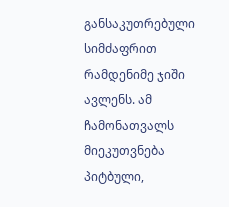განსაკუთრებული სიმძაფრით რამდენიმე ჯიში ავლენს. ამ ჩამონათვალს მიეკუთვნება პიტბული,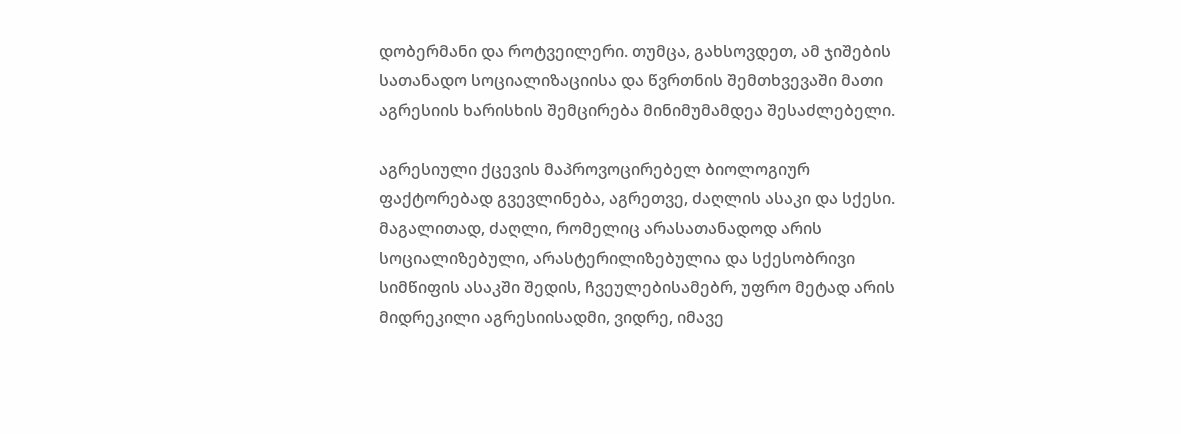დობერმანი და როტვეილერი. თუმცა, გახსოვდეთ, ამ ჯიშების სათანადო სოციალიზაციისა და წვრთნის შემთხვევაში მათი აგრესიის ხარისხის შემცირება მინიმუმამდეა შესაძლებელი.

აგრესიული ქცევის მაპროვოცირებელ ბიოლოგიურ ფაქტორებად გვევლინება, აგრეთვე, ძაღლის ასაკი და სქესი. მაგალითად, ძაღლი, რომელიც არასათანადოდ არის სოციალიზებული, არასტერილიზებულია და სქესობრივი სიმწიფის ასაკში შედის, ჩვეულებისამებრ, უფრო მეტად არის მიდრეკილი აგრესიისადმი, ვიდრე, იმავე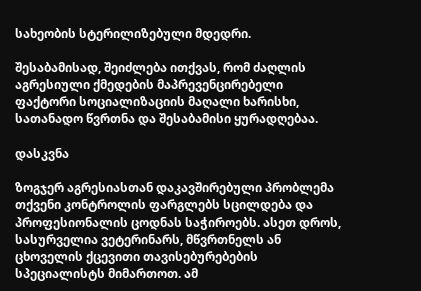სახეობის სტერილიზებული მდედრი.

შესაბამისად, შეიძლება ითქვას, რომ ძაღლის აგრესიული ქმედების მაპრევენცირებელი ფაქტორი სოციალიზაციის მაღალი ხარისხი, სათანადო წვრთნა და შესაბამისი ყურადღებაა.

დასკვნა

ზოგჯერ აგრესიასთან დაკავშირებული პრობლემა თქვენი კონტროლის ფარგლებს სცილდება და პროფესიონალის ცოდნას საჭიროებს. ასეთ დროს, სასურველია ვეტერინარს, მწვრთნელს ან ცხოველის ქცევითი თავისებურებების სპეციალისტს მიმართოთ. ამ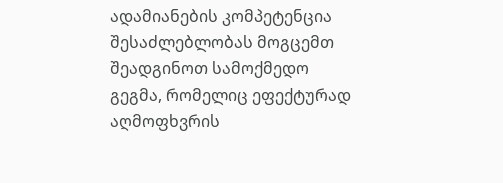ადამიანების კომპეტენცია შესაძლებლობას მოგცემთ შეადგინოთ სამოქმედო გეგმა, რომელიც ეფექტურად აღმოფხვრის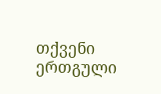თქვენი ერთგული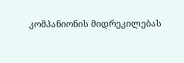კომპანიონის მიდრეკილებას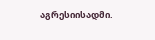აგრესიისადმი.